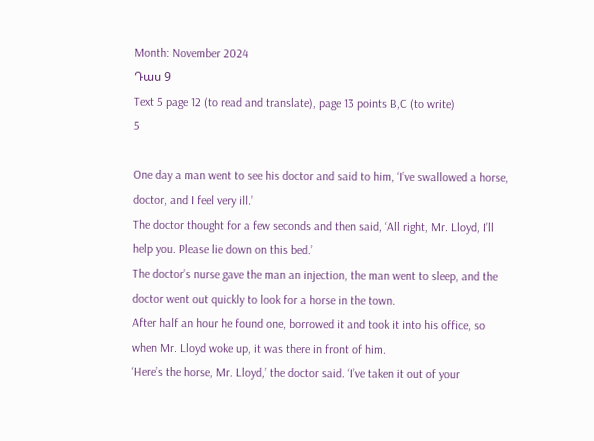Month: November 2024
Դաս 9
Text 5 page 12 (to read and translate), page 13 points B,C (to write)
5

One day a man went to see his doctor and said to him, ‘I’ve swallowed a horse,
doctor, and I feel very ill.’
The doctor thought for a few seconds and then said, ‘All right, Mr. Lloyd, I’ll
help you. Please lie down on this bed.’
The doctor’s nurse gave the man an injection, the man went to sleep, and the
doctor went out quickly to look for a horse in the town.
After half an hour he found one, borrowed it and took it into his office, so
when Mr. Lloyd woke up, it was there in front of him.
‘Here’s the horse, Mr. Lloyd,’ the doctor said. ‘I’ve taken it out of your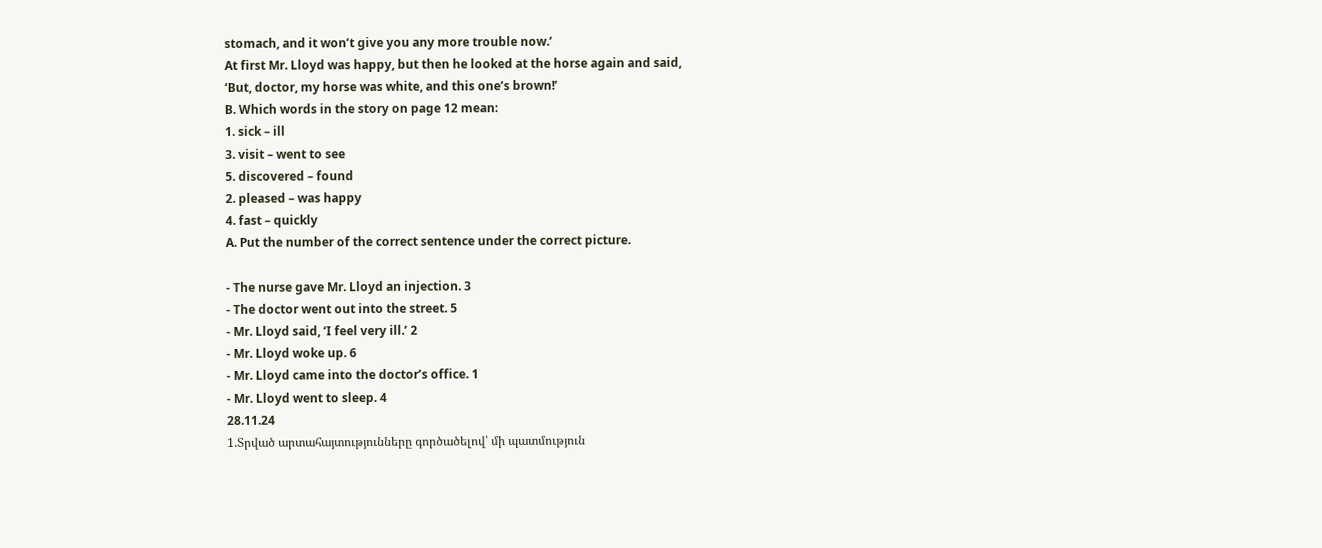stomach, and it won’t give you any more trouble now.’
At first Mr. Lloyd was happy, but then he looked at the horse again and said,
‘But, doctor, my horse was white, and this one’s brown!’
B. Which words in the story on page 12 mean:
1. sick – ill
3. visit – went to see
5. discovered – found
2. pleased – was happy
4. fast – quickly
A. Put the number of the correct sentence under the correct picture.

- The nurse gave Mr. Lloyd an injection. 3
- The doctor went out into the street. 5
- Mr. Lloyd said, ‘I feel very ill.’ 2
- Mr. Lloyd woke up. 6
- Mr. Lloyd came into the doctor’s office. 1
- Mr. Lloyd went to sleep. 4
28.11.24
1.Տրված արտահայտությունները գործածելով՝ մի պատմություն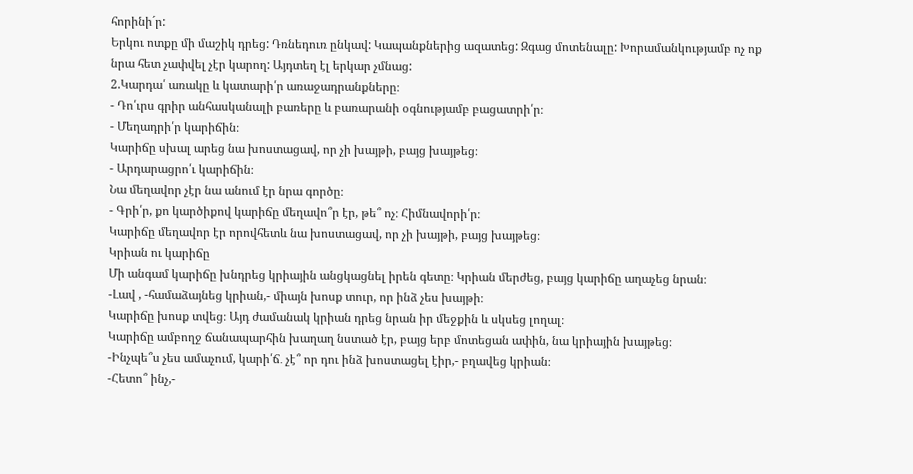հորինի´ր:
Երկու ոտքը մի մաշիկ դրեց: Դռնեդուռ ընկավ: Կապանքներից ազատեց: Զգաց մոտենալը: Խորամանկությամբ ոչ ոք նրա հետ չափվել չէր կարող: Այդտեղ էլ երկար չմնաց:
2.Կարդա՛ առակը և կատարի՛ր առաջադրանքները։
- Դո՛ւրս գրիր անհասկանալի բառերը և բառարանի օգնությամբ բացատրի՛ր։
- Մեղադրի՛ր կարիճին։
Կարիճը սխալ արեց նա խոստացավ, որ չի խայթի, բայց խայթեց։
- Արդարացրո՛ւ կարիճին։
Նա մեղավոր չէր նա անում էր նրա գործը։
- Գրի՛ր, քո կարծիքով կարիճը մեղավո՞ր էր, թե՞ ոչ։ Հիմնավորի՛ր։
Կարիճը մեղավոր էր որովհետև նա խոստացավ, որ չի խայթի, բայց խայթեց։
Կրիան ու կարիճը
Մի անգամ կարիճը խնդրեց կրիային անցկացնել իրեն գետը։ Կրիան մերժեց, բայց կարիճը աղաչեց նրան։
-Լավ , -համաձայնեց կրիան,- միայն խոսք տուր, որ ինձ չես խայթի։
Կարիճը խոսք տվեց։ Այդ ժամանակ կրիան դրեց նրան իր մեջքին և սկսեց լողալ։
Կարիճը ամբողջ ճանապարհին խաղաղ նստած էր, բայց երբ մոտեցան ափին, նա կրիային խայթեց։
-Ինչպե՞ս չես ամաչում, կարի՛ճ․ չէ՞ որ դու ինձ խոստացել էիր,- բղավեց կրիան։
-Հետո՞ ինչ,-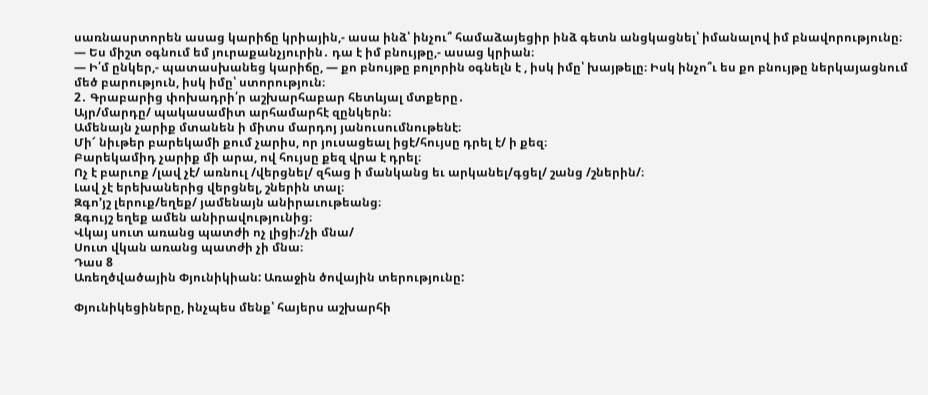սառնասրտորեն ասաց կարիճը կրիային,- ասա ինձ՝ ինչու՞ համաձայեցիր ինձ գետն անցկացնել՝ իմանալով իմ բնավորությունը։
— Ես միշտ օգնում եմ յուրաքանչյուրին․ դա է իմ բնույթը,- ասաց կրիան։
— Ի՛մ ընկեր,- պատասխանեց կարիճը, — քո բնույթը բոլորին օգնելն է , իսկ իմը՝ խայթելը։ Իսկ ինչո՞ւ ես քո բնույթը ներկայացնում մեծ բարություն, իսկ իմը՝ ստորություն։
2․ Գրաբարից փոխադրի՛ր աշխարհաբար հետևյալ մտքերը․
Այր/մարդը/ պակասամիտ արհամարհէ զընկերն։
Ամենայն չարիք մտանեն ի միտս մարդոյ յանուսումնութենէ։
Մի՜ նիւթեր բարեկամի քում չարիս, որ յուսացեալ իցէ/հույսը դրել է/ ի քեզ։
Բարեկամիդ չարիք մի արա, ով հույսը քեզ վրա է դրել։
Ոչ է բարւոք /լավ չէ/ առնուլ /վերցնել/ զհաց ի մանկանց եւ արկանել/գցել/ շանց /շներին/։
Լավ չէ երեխաներից վերցնել, շներին տալ։
Զգո’յշ լերուք/եղեք/ յամենայն անիրաւութեանց։
Զգույշ եղեք ամեն անիրավությունից։
Վկայ սուտ առանց պատժի ոչ լիցի։/չի մնա/
Սուտ վկան առանց պատժի չի մնա։
Դաս 8
Առեղծվածային Փյունիկիան: Առաջին ծովային տերությունը:

Փյունիկեցիները, ինչպես մենք՝ հայերս աշխարհի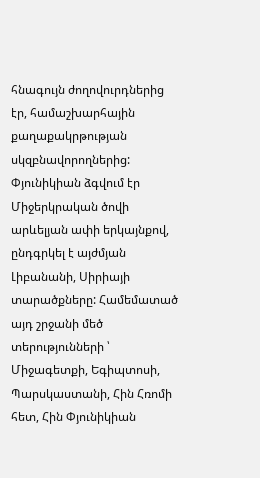հնագույն ժողովուրդներից էր, համաշխարհային քաղաքակրթության սկզբնավորողներից: Փյունիկիան ձգվում էր Միջերկրական ծովի արևելյան ափի երկայնքով, ընդգրկել է այժմյան Լիբանանի, Սիրիայի տարածքները: Համեմատած այդ շրջանի մեծ տերությունների ՝ Միջագետքի, Եգիպտոսի, Պարսկաստանի, Հին Հռոմի հետ, Հին Փյունիկիան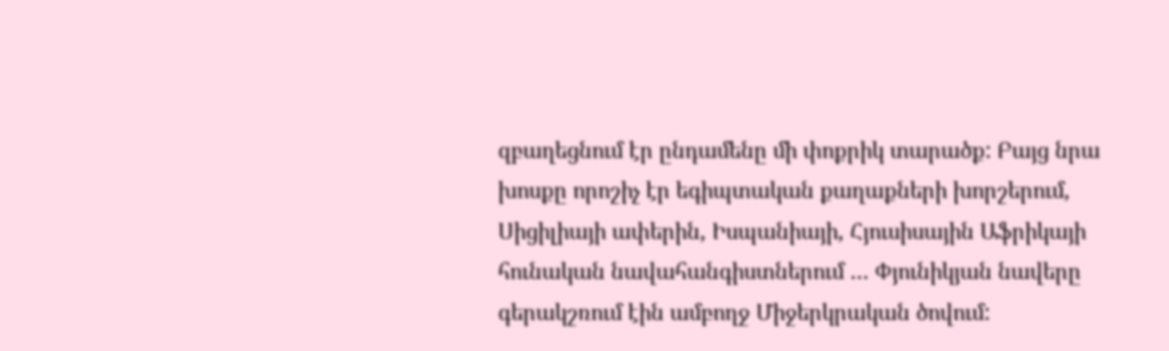զբաղեցնում էր ընդամենը մի փոքրիկ տարածք: Բայց նրա խոսքը որոշիչ էր եգիպտական քաղաքների խորշերում, Սիցիլիայի ափերին, Իսպանիայի, Հյուսիսային Աֆրիկայի հունական նավահանգիստներում … Փյունիկյան նավերը գերակշռում էին ամբողջ Միջերկրական ծովում: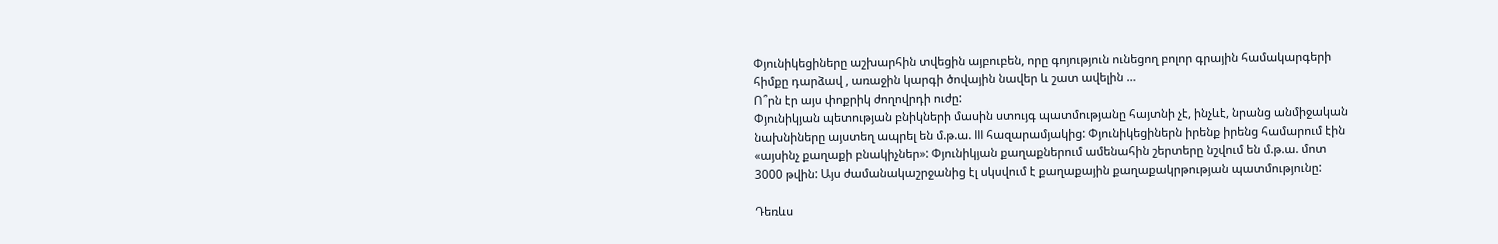Փյունիկեցիները աշխարհին տվեցին այբուբեն, որը գոյություն ունեցող բոլոր գրային համակարգերի հիմքը դարձավ , առաջին կարգի ծովային նավեր և շատ ավելին …
Ո՞րն էր այս փոքրիկ ժողովրդի ուժը:
Փյունիկյան պետության բնիկների մասին ստույգ պատմությանը հայտնի չէ, ինչևէ, նրանց անմիջական նախնիները այստեղ ապրել են մ.թ.ա. III հազարամյակից: Փյունիկեցիներն իրենք իրենց համարում էին «այսինչ քաղաքի բնակիչներ»: Փյունիկյան քաղաքներում ամենահին շերտերը նշվում են մ.թ.ա. մոտ 3000 թվին: Այս ժամանակաշրջանից էլ սկսվում է քաղաքային քաղաքակրթության պատմությունը:

Դեռևս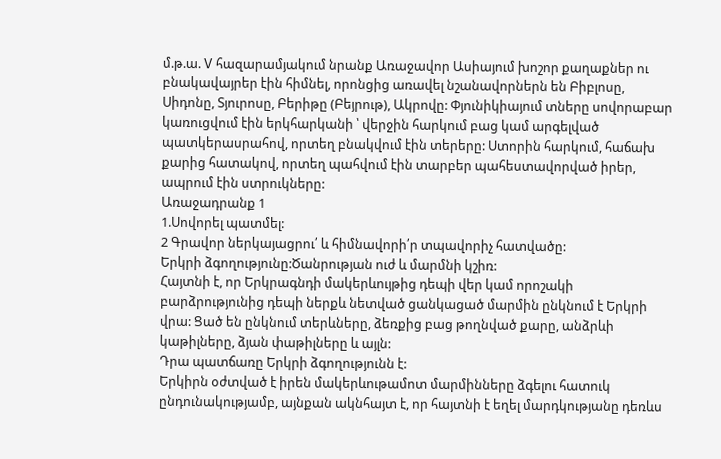մ.թ.ա. V հազարամյակում նրանք Առաջավոր Ասիայում խոշոր քաղաքներ ու բնակավայրեր էին հիմնել, որոնցից առավել նշանավորներն են Բիբլոսը, Սիդոնը, Տյուրոսը, Բերիթը (Բեյրութ), Ակրովը: Փյունիկիայում տները սովորաբար կառուցվում էին երկհարկանի ՝ վերջին հարկում բաց կամ արգելված պատկերասրահով, որտեղ բնակվում էին տերերը: Ստորին հարկում, հաճախ քարից հատակով, որտեղ պահվում էին տարբեր պահեստավորված իրեր, ապրում էին ստրուկները:
Առաջադրանք 1
1.Սովորել պատմել:
2 Գրավոր ներկայացրու՛ և հիմնավորի՛ր տպավորիչ հատվածը:
Երկրի ձգողությունը:Ծանրության ուժ և մարմնի կշիռ:
Հայտնի է, որ Երկրագնդի մակերևույթից դեպի վեր կամ որոշակի բարձրությունից դեպի ներքև նետված ցանկացած մարմին ընկնում է Երկրի վրա: Ցած են ընկնում տերևները, ձեռքից բաց թողնված քարը, անձրևի կաթիլները, ձյան փաթիլները և այլն:
Դրա պատճառը Երկրի ձգողությունն է:
Երկիրն օժտված է իրեն մակերևութամոտ մարմինները ձգելու հատուկ ընդունակությամբ, այնքան ակնհայտ է, որ հայտնի է եղել մարդկությանը դեռևս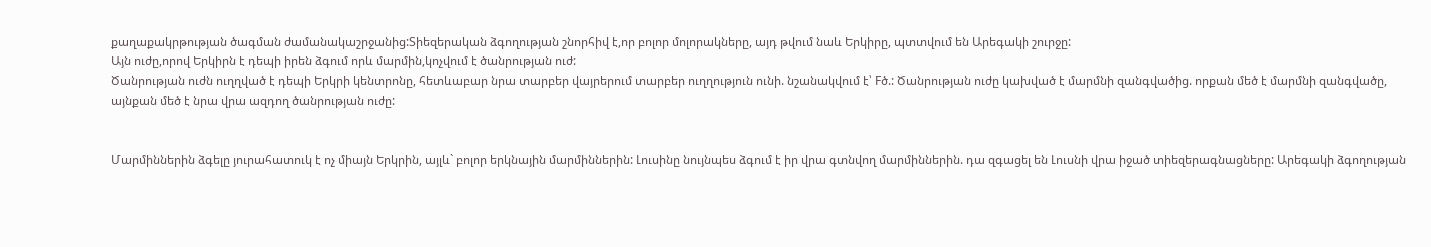քաղաքակրթության ծագման ժամանակաշրջանից:Տիեզերական ձգողության շնորհիվ է,որ բոլոր մոլորակները, այդ թվում նաև Երկիրը, պտտվում են Արեգակի շուրջը:
Այն ուժը,որով Երկիրն է դեպի իրեն ձգում որև մարմին,կոչվում է ծանրության ուժ:
Ծանրության ուժն ուղղված է դեպի Երկրի կենտրոնը, հետևաբար նրա տարբեր վայրերում տարբեր ուղղություն ունի. նշանակվում է՝ Fծ.: Ծանրության ուժը կախված է մարմնի զանգվածից. որքան մեծ է մարմնի զանգվածը, այնքան մեծ է նրա վրա ազդող ծանրության ուժը:


Մարմիններին ձգելը յուրահատուկ է ոչ միայն Երկրին, այլև` բոլոր երկնային մարմիններին: Լուսինը նույնպես ձգում է իր վրա գտնվող մարմիններին. դա զգացել են Լուսնի վրա իջած տիեզերագնացները: Արեգակի ձգողության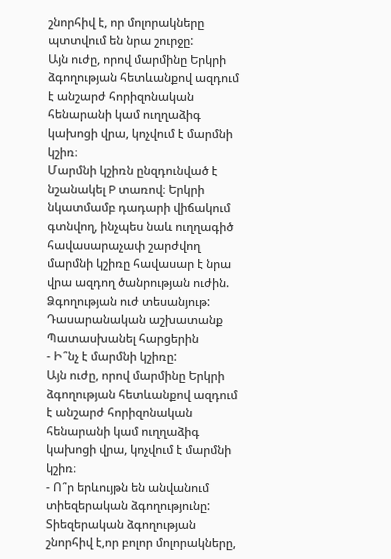շնորհիվ է, որ մոլորակները պտտվում են նրա շուրջը:
Այն ուժը, որով մարմինը Երկրի ձգողության հետևանքով ազդում է անշարժ հորիզոնական հենարանի կամ ուղղաձիգ կախոցի վրա, կոչվում է մարմնի կշիռ։
Մարմնի կշիռն ընզդունված է նշանակել P տառով։ Երկրի նկատմամբ դադարի վիճակում գտնվող, ինչպես նաև ուղղագիծ հավասարաչափ շարժվող մարմնի կշիռը հավասար է նրա վրա ազդող ծանրության ուժին.
Ձգողության ուժ տեսանյութ:
Դասարանական աշխատանք
Պատասխանել հարցերին
- Ի՞նչ է մարմնի կշիռը:
Այն ուժը, որով մարմինը Երկրի ձգողության հետևանքով ազդում է անշարժ հորիզոնական հենարանի կամ ուղղաձիգ կախոցի վրա, կոչվում է մարմնի կշիռ։
- Ո՞ր երևույթն են անվանում տիեզերական ձգողությունը:
Տիեզերական ձգողության շնորհիվ է,որ բոլոր մոլորակները,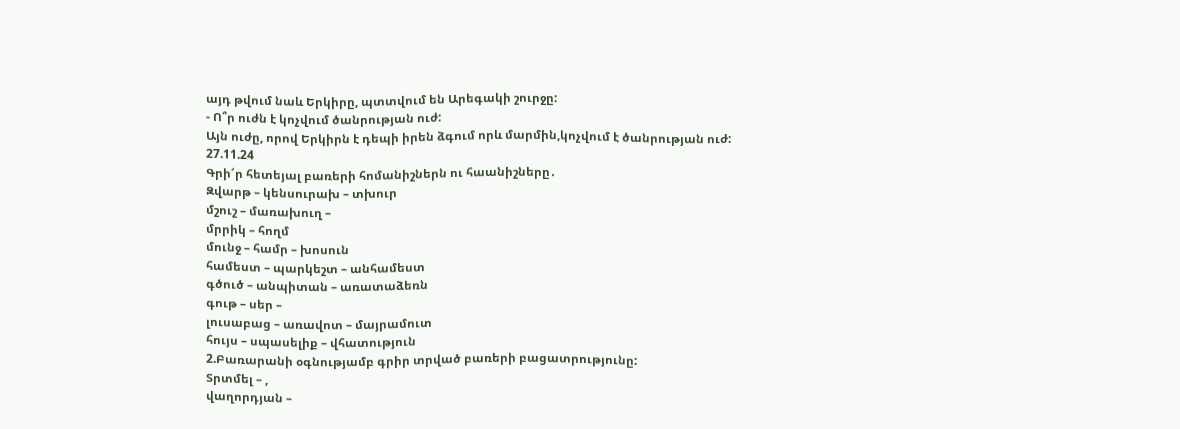այդ թվում նաև Երկիրը, պտտվում են Արեգակի շուրջը:
- Ո՞ր ուժն է կոչվում ծանրության ուժ:
Այն ուժը, որով Երկիրն է դեպի իրեն ձգում որև մարմին,կոչվում է ծանրության ուժ:
27.11.24
Գրի՜ր հետեյալ բառերի հոմանիշներն ու հաանիշները․
Զվարթ – կենսուրախ – տխուր
մշուշ – մառախուղ –
մրրիկ – հողմ
մունջ – համր – խոսուն
համեստ – պարկեշտ – անհամեստ
գծուծ – անպիտան – առատաձեռն
գութ – սեր –
լուսաբաց – առավոտ – մայրամուտ
հույս – սպասելիք – վհատություն
2.Բառարանի օգնությամբ գրիր տրված բառերի բացատրությունը:
Տրտմել – ,
վաղորդյան –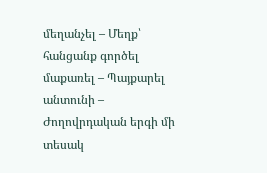մեղանչել – Մեղք՝ հանցանք գործել
մաքառել – Պայքարել
անտունի – Ժողովրդական երգի մի տեսակ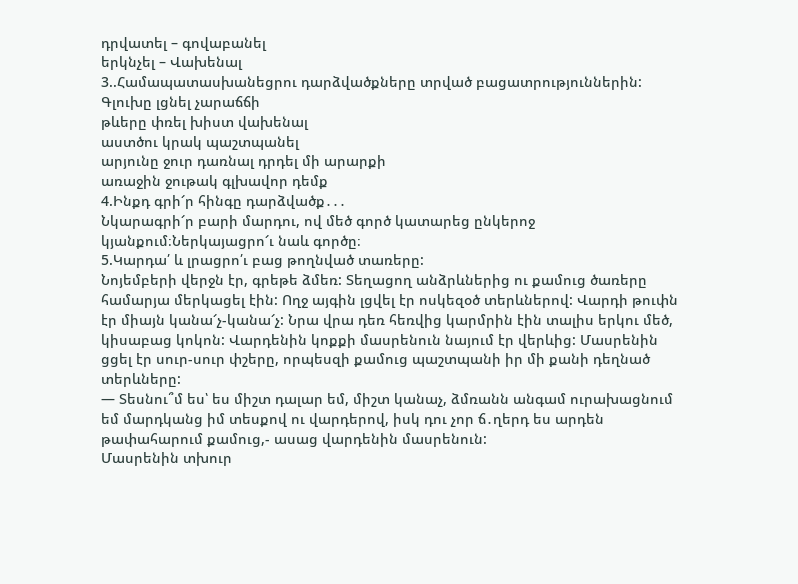դրվատել – գովաբանել
երկնչել – Վախենալ
3..Համապատասխանեցրու դարձվածքները տրված բացատրություններին:
Գլուխը լցնել չարաճճի
թևերը փռել խիստ վախենալ
աստծու կրակ պաշտպանել
արյունը ջուր դառնալ դրդել մի արարքի
առաջին ջութակ գլխավոր դեմք
4.Ինքդ գրի՜ր հինգը դարձվածք․․․
Նկարագրի՜ր բարի մարդու, ով մեծ գործ կատարեց ընկերոջ կյանքում։Ներկայացրո՜ւ նաև գործը։
5.Կարդա՛ և լրացրո՛ւ բաց թողնված տառերը:
Նոյեմբերի վերջն էր, գրեթե ձմեռ: Տեղացող անձրևներից ու քամուց ծառերը համարյա մերկացել էին: Ողջ այգին լցվել էր ոսկեզօծ տերևներով: Վարդի թուփն էր միայն կանա՜չ-կանա՜չ: Նրա վրա դեռ հեռվից կարմրին էին տալիս երկու մեծ, կիսաբաց կոկոն: Վարդենին կոքքի մասրենուն նայում էր վերևից: Մասրենին ցցել էր սուր-սուր փշերը, որպեսզի քամուց պաշտպանի իր մի քանի դեղնած տերևները:
— Տեսնու՞մ ես՝ ես միշտ դալար եմ, միշտ կանաչ, ձմռանն անգամ ուրախացնում եմ մարդկանց իմ տեսքով ու վարդերով, իսկ դու չոր ճ․ղերդ ես արդեն թափահարում քամուց,- ասաց վարդենին մասրենուն:
Մասրենին տխուր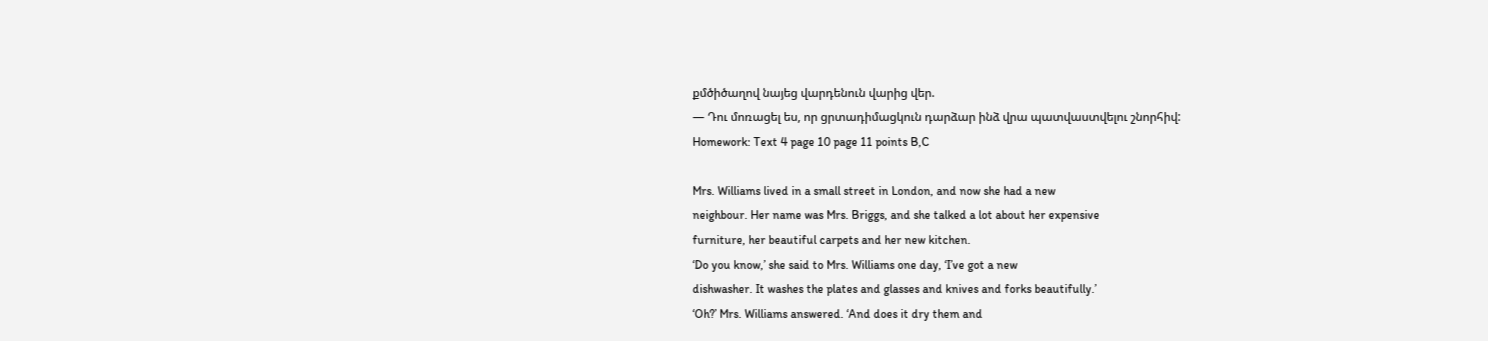քմծիծաղով նայեց վարդենուն վարից վեր.
— Դու մոռացել ես, որ ցրտադիմացկուն դարձար ինձ վրա պատվաստվելու շնորհիվ:
Homework: Text 4 page 10 page 11 points B,C

Mrs. Williams lived in a small street in London, and now she had a new
neighbour. Her name was Mrs. Briggs, and she talked a lot about her expensive
furniture, her beautiful carpets and her new kitchen.
‘Do you know,’ she said to Mrs. Williams one day, ‘I’ve got a new
dishwasher. It washes the plates and glasses and knives and forks beautifully.’
‘Oh?’ Mrs. Williams answered. ‘And does it dry them and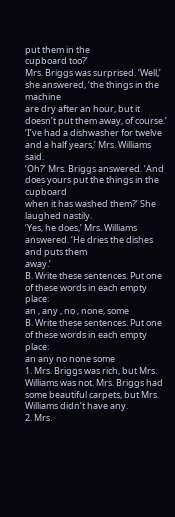put them in the
cupboard too?’
Mrs. Briggs was surprised. ‘Well,’ she answered, ‘the things in the machine
are dry after an hour, but it doesn’t put them away, of course.’
‘I’ve had a dishwasher for twelve and a half years,’ Mrs. Williams said.
‘Oh?’ Mrs. Briggs answered. ‘And does yours put the things in the cupboard
when it has washed them?’ She laughed nastily.
‘Yes, he does,’ Mrs. Williams answered. ‘He dries the dishes and puts them
away.’
B. Write these sentences. Put one of these words in each empty place:
an , any , no , none, some
B. Write these sentences. Put one of these words in each empty place:
an any no none some
1. Mrs. Briggs was rich, but Mrs. Williams was not. Mrs. Briggs had
some beautiful carpets, but Mrs. Williams didn’t have any.
2. Mrs.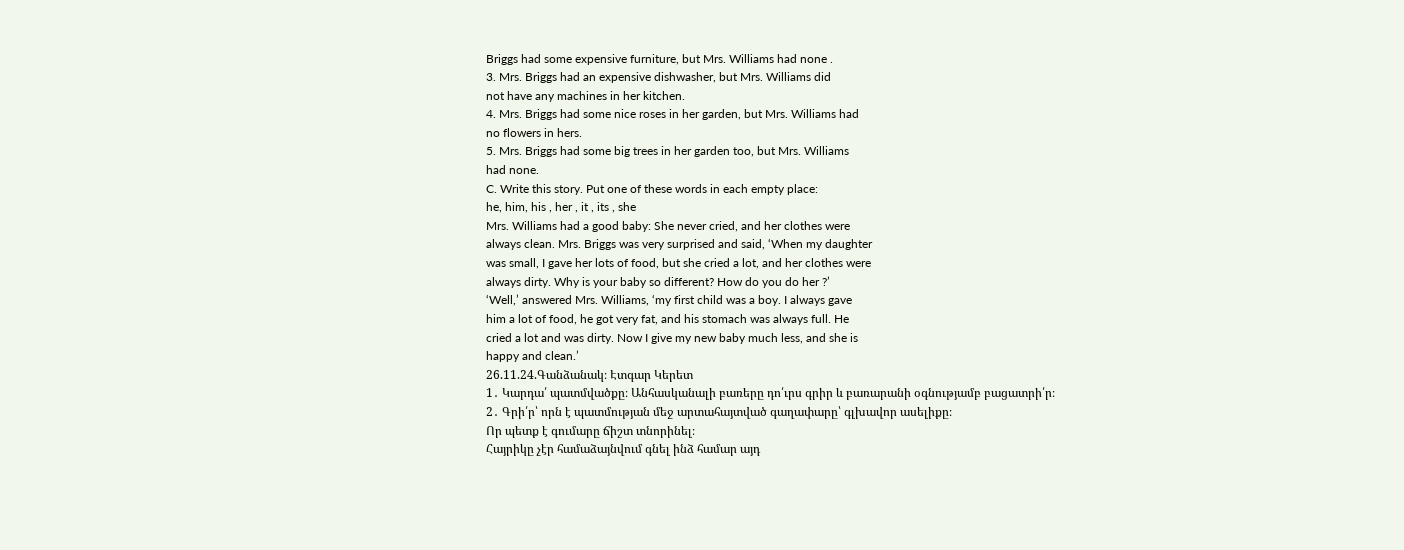Briggs had some expensive furniture, but Mrs. Williams had none .
3. Mrs. Briggs had an expensive dishwasher, but Mrs. Williams did
not have any machines in her kitchen.
4. Mrs. Briggs had some nice roses in her garden, but Mrs. Williams had
no flowers in hers.
5. Mrs. Briggs had some big trees in her garden too, but Mrs. Williams
had none.
C. Write this story. Put one of these words in each empty place:
he, him, his , her , it , its , she
Mrs. Williams had a good baby: She never cried, and her clothes were
always clean. Mrs. Briggs was very surprised and said, ‘When my daughter
was small, I gave her lots of food, but she cried a lot, and her clothes were
always dirty. Why is your baby so different? How do you do her ?’
‘Well,’ answered Mrs. Williams, ‘my first child was a boy. I always gave
him a lot of food, he got very fat, and his stomach was always full. He
cried a lot and was dirty. Now I give my new baby much less, and she is
happy and clean.’
26.11.24.Գանձանակ։ Էտգար Կերետ
1․ Կարդա՛ պատմվածքը։ Անհասկանալի բառերը դո՛ւրս գրիր և բառարանի օգնությամբ բացատրի՛ր։
2․ Գրի՛ր՝ որն է պատմության մեջ արտահայտված գաղափարը՝ գլխավոր ասելիքը։
Որ պետք է գումարը ճիշտ տնորինել։
Հայրիկը չէր համաձայնվում գնել ինձ համար այդ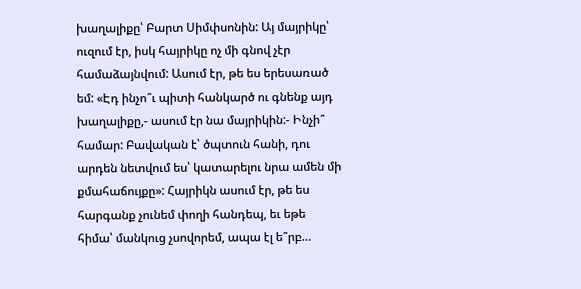խաղալիքը՝ Բարտ Սիմփսոնին: Այ մայրիկը՝ ուզում էր, իսկ հայրիկը ոչ մի գնով չէր համաձայնվում: Ասում էր, թե ես երեսառած եմ: «Էդ ինչո՞ւ պիտի հանկարծ ու գնենք այդ խաղալիքը,- ասում էր նա մայրիկին:- Ինչի՞ համար: Բավական է՝ ծպտուն հանի, դու արդեն նետվում ես՝ կատարելու նրա ամեն մի քմահաճույքը»: Հայրիկն ասում էր, թե ես հարգանք չունեմ փողի հանդեպ, եւ եթե հիմա՝ մանկուց չսովորեմ, ապա էլ ե՞րբ…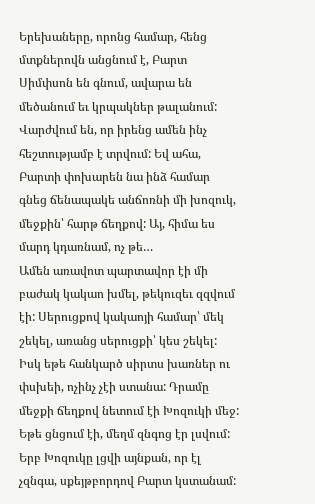Երեխաները, որոնց համար, հենց մտքներովն անցնում է, Բարտ Սիմփսոն են գնում, ավարա են մեծանում եւ կրպակներ թալանում: Վարժվում են, որ իրենց ամեն ինչ հեշտությամբ է տրվում: Եվ ահա, Բարտի փոխարեն նա ինձ համար գնեց ճենապակե անճոռնի մի խոզուկ, մեջքին՝ հարթ ճեղքով: Այ, հիմա ես մարդ կդառնամ, ոչ թե…
Ամեն առավոտ պարտավոր էի մի բաժակ կակաո խմել, թեկուզեւ զզվում էի: Սերուցքով կակաոյի համար՝ մեկ շեկել, առանց սերուցքի՝ կես շեկել: Իսկ եթե հանկարծ սիրտս խառներ ու փսխեի, ոչինչ չէի ստանա: Դրամը մեջքի ճեղքով նետում էի Խոզուկի մեջ: Եթե ցնցում էի, մեղմ զնգոց էր լսվում: Երբ Խոզուկը լցվի այնքան, որ էլ չզնգա, սքեյթբորդով Բարտ կստանամ: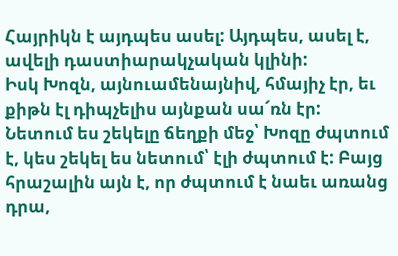Հայրիկն է այդպես ասել: Այդպես, ասել է, ավելի դաստիարակչական կլինի:
Իսկ Խոզն, այնուամենայնիվ, հմայիչ էր, եւ քիթն էլ դիպչելիս այնքան սա՜ռն էր: Նետում ես շեկելը ճեղքի մեջ՝ Խոզը ժպտում է, կես շեկել ես նետում՝ էլի ժպտում է: Բայց հրաշալին այն է, որ ժպտում է նաեւ առանց դրա,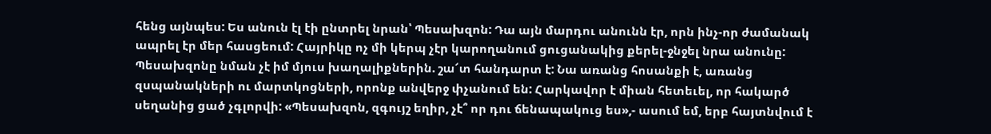հենց այնպես: Ես անուն էլ էի ընտրել նրան՝ Պեսախզոն: Դա այն մարդու անունն էր, որն ինչ-որ ժամանակ ապրել էր մեր հասցեում: Հայրիկը ոչ մի կերպ չէր կարողանում ցուցանակից քերել-ջնջել նրա անունը: Պեսախզոնը նման չէ իմ մյուս խաղալիքներին. շա՜տ հանդարտ է: Նա առանց հոսանքի է, առանց զսպանակների ու մարտկոցների, որոնք անվերջ փչանում են: Հարկավոր է միան հետեւել, որ հակարծ սեղանից ցած չգլորվի: «Պեսախզոն, զգույշ եղիր, չէ՞ որ դու ճենապակուց ես»,- ասում եմ, երբ հայտնվում է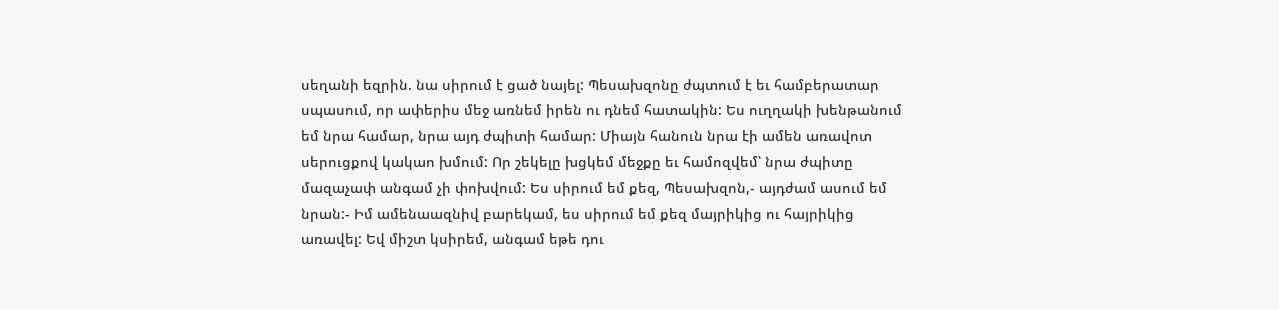սեղանի եզրին. նա սիրում է ցած նայել: Պեսախզոնը ժպտում է եւ համբերատար սպասում, որ ափերիս մեջ առնեմ իրեն ու դնեմ հատակին: Ես ուղղակի խենթանում եմ նրա համար, նրա այդ ժպիտի համար: Միայն հանուն նրա էի ամեն առավոտ սերուցքով կակաո խմում: Որ շեկելը խցկեմ մեջքը եւ համոզվեմ՝ նրա ժպիտը մազաչափ անգամ չի փոխվում: Ես սիրում եմ քեզ, Պեսախզոն,- այդժամ ասում եմ նրան:- Իմ ամենաազնիվ բարեկամ, ես սիրում եմ քեզ մայրիկից ու հայրիկից առավել: Եվ միշտ կսիրեմ, անգամ եթե դու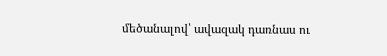մեծանալով՝ ավազակ դառնաս ու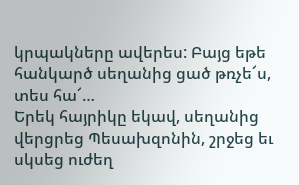կրպակները ավերես: Բայց եթե հանկարծ սեղանից ցած թռչե՜ս, տես հա՜…
Երեկ հայրիկը եկավ, սեղանից վերցրեց Պեսախզոնին, շրջեց եւ սկսեց ուժեղ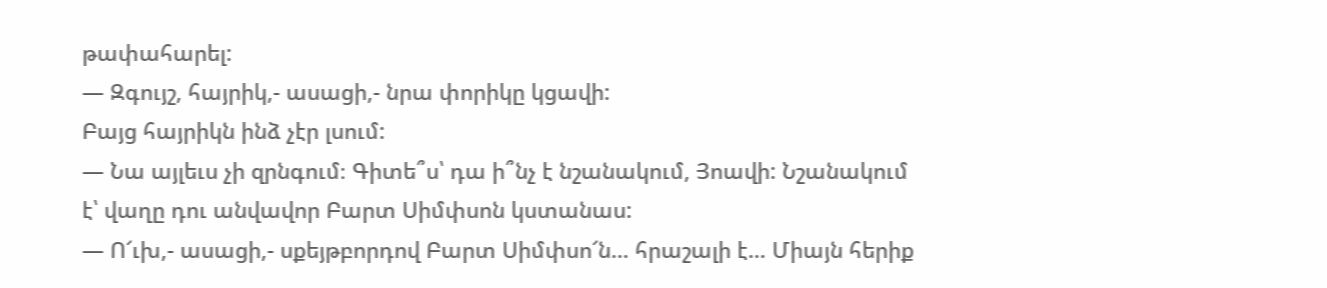թափահարել:
— Զգույշ, հայրիկ,- ասացի,- նրա փորիկը կցավի:
Բայց հայրիկն ինձ չէր լսում:
— Նա այլեւս չի զրնգում։ Գիտե՞ս՝ դա ի՞նչ է նշանակում, Յոավի: Նշանակում է՝ վաղը դու անվավոր Բարտ Սիմփսոն կստանաս:
— Ո՜ւխ,- ասացի,- սքեյթբորդով Բարտ Սիմփսո՜ն… հրաշալի է… Միայն հերիք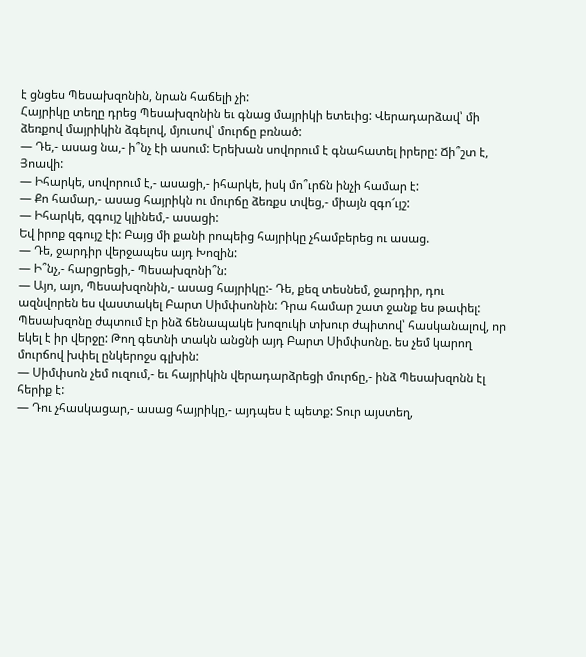է ցնցես Պեսախզոնին, նրան հաճելի չի:
Հայրիկը տեղը դրեց Պեսախզոնին եւ գնաց մայրիկի ետեւից: Վերադարձավ՝ մի ձեռքով մայրիկին ձգելով, մյուսով՝ մուրճը բռնած:
— Դե,- ասաց նա,- ի՞նչ էի ասում: Երեխան սովորում է գնահատել իրերը: Ճի՞շտ է, Յոավի:
— Իհարկե, սովորում է,- ասացի,- իհարկե, իսկ մո՞ւրճն ինչի համար է:
— Քո համար,- ասաց հայրիկն ու մուրճը ձեռքս տվեց,- միայն զգո՜ւյշ:
— Իհարկե, զգույշ կլինեմ,- ասացի:
Եվ իրոք զգույշ էի: Բայց մի քանի րոպեից հայրիկը չհամբերեց ու ասաց.
— Դե, ջարդիր վերջապես այդ Խոզին:
— Ի՞նչ,- հարցրեցի,- Պեսախզոնի՞ն:
— Այո, այո, Պեսախզոնին,- ասաց հայրիկը:- Դե, քեզ տեսնեմ, ջարդիր, դու ազնվորեն ես վաստակել Բարտ Սիմփսոնին: Դրա համար շատ ջանք ես թափել:
Պեսախզոնը ժպտում էր ինձ ճենապակե խոզուկի տխուր ժպիտով՝ հասկանալով, որ եկել է իր վերջը: Թող գետնի տակն անցնի այդ Բարտ Սիմփսոնը. ես չեմ կարող մուրճով խփել ընկերոջս գլխին:
— Սիմփսոն չեմ ուզում,- եւ հայրիկին վերադարձրեցի մուրճը,- ինձ Պեսախզոնն էլ հերիք է:
— Դու չհասկացար,- ասաց հայրիկը,- այդպես է պետք: Տուր այստեղ,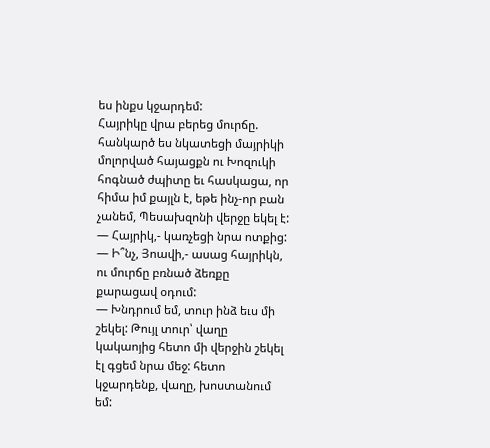ես ինքս կջարդեմ:
Հայրիկը վրա բերեց մուրճը. հանկարծ ես նկատեցի մայրիկի մոլորված հայացքն ու Խոզուկի հոգնած ժպիտը եւ հասկացա, որ հիմա իմ քայլն է, եթե ինչ-որ բան չանեմ, Պեսախզոնի վերջը եկել է:
— Հայրիկ,- կառչեցի նրա ոտքից:
— Ի՞նչ, Յոավի,- ասաց հայրիկն, ու մուրճը բռնած ձեռքը քարացավ օդում:
— Խնդրում եմ, տուր ինձ եւս մի շեկել: Թույլ տուր՝ վաղը կակաոյից հետո մի վերջին շեկել էլ գցեմ նրա մեջ: հետո կջարդենք, վաղը, խոստանում եմ: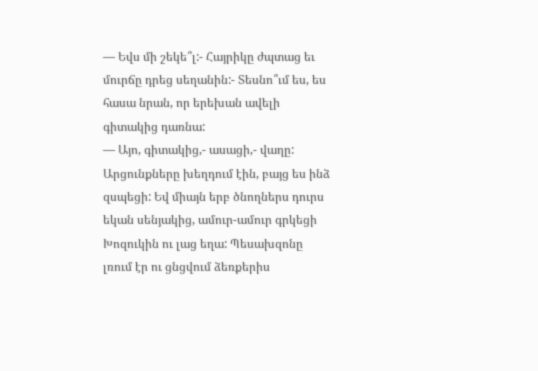— Եվս մի շեկե՞լ:- Հայրիկը ժպտաց եւ մուրճը դրեց սեղանին:- Տեսնո՞ւմ ես, ես հասա նրան, որ երեխան ավելի գիտակից դառնա:
— Այո, գիտակից,- ասացի,- վաղը:
Արցունքները խեղդում էին, բայց ես ինձ զսպեցի: Եվ միայն երբ ծնողներս դուրս եկան սենյակից, ամուր-ամուր գրկեցի Խոզուկին ու լաց եղա: Պեսախզոնը լռում էր ու ցնցվում ձեռքերիս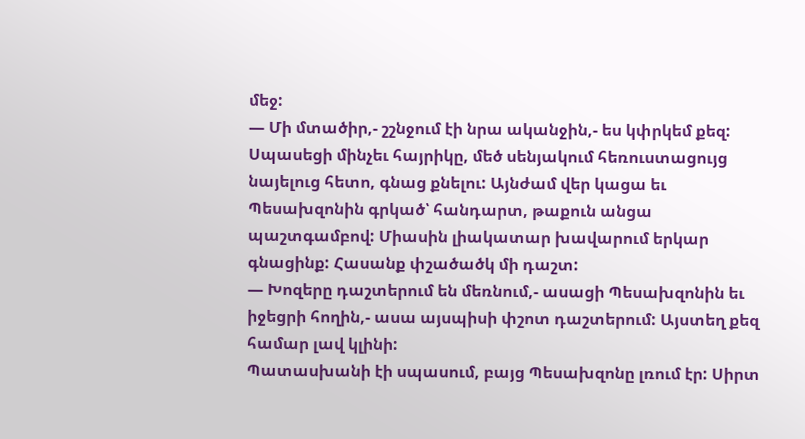մեջ:
— Մի մտածիր,- շշնջում էի նրա ականջին,- ես կփրկեմ քեզ:
Սպասեցի մինչեւ հայրիկը, մեծ սենյակում հեռուստացույց նայելուց հետո, գնաց քնելու: Այնժամ վեր կացա եւ Պեսախզոնին գրկած՝ հանդարտ, թաքուն անցա պաշտգամբով: Միասին լիակատար խավարում երկար գնացինք: Հասանք փշածածկ մի դաշտ:
— Խոզերը դաշտերում են մեռնում,- ասացի Պեսախզոնին եւ իջեցրի հողին,- ասա այսպիսի փշոտ դաշտերում: Այստեղ քեզ համար լավ կլինի:
Պատասխանի էի սպասում, բայց Պեսախզոնը լռում էր: Սիրտ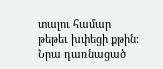տալու համար թեթեւ խփեցի քթին: Նրա դառնացած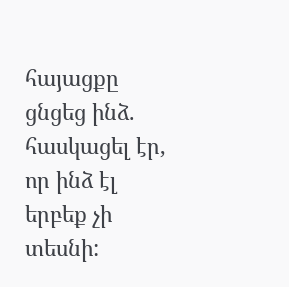հայացքը ցնցեց ինձ. հասկացել էր, որ ինձ էլ երբեք չի տեսնի: